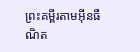ព្រះគម្ពីរតាមអ៊ីនធឺណិត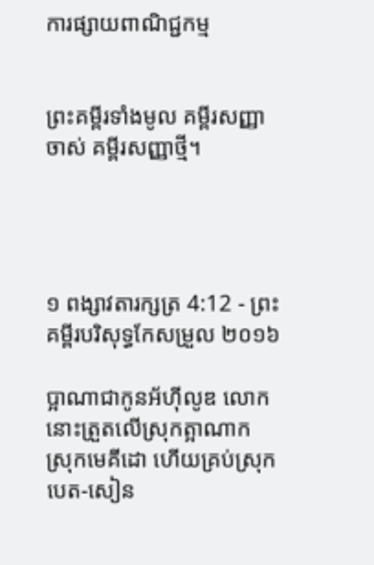ការផ្សាយពាណិជ្ជកម្ម


ព្រះគម្ពីរទាំងមូល គម្ពីរសញ្ញាចាស់ គម្ពីរសញ្ញាថ្មី។




១ ពង្សាវ‌តារ‌ក្សត្រ 4:12 - ព្រះគម្ពីរបរិសុទ្ធកែសម្រួល ២០១៦

ប្អាណាជាកូនអ័ហ៊ី‌លូឌ លោកនោះត្រួតលើស្រុកត្អាណាក ស្រុកមេគី‌ដោ ហើយគ្រប់ស្រុកបេត-សៀន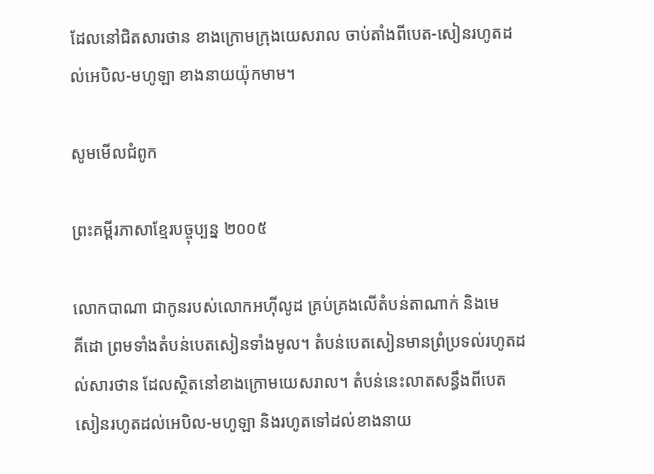ដែលនៅជិតសារ‌ថាន ខាងក្រោមក្រុងយេស‌រាល ចាប់តាំងពីបេត-សៀនរហូតដល់អេបិល-មហូឡា ខាងនាយយ៉ុក‌មាម។

សូមមើលជំពូក

ព្រះគម្ពីរភាសាខ្មែរបច្ចុប្បន្ន ២០០៥

លោកបាណា ជាកូនរបស់លោកអហ៊ី‌លូដ គ្រប់‌គ្រងលើតំបន់តាណាក់ និងមេគី‌ដោ ព្រមទាំងតំបន់បេត‌សៀនទាំងមូល។ តំបន់បេត‌សៀនមានព្រំ‌ប្រទល់រហូតដល់សារ‌ថាន ដែលស្ថិតនៅខាងក្រោមយេស‌រាល។ តំបន់នេះលាតសន្ធឹងពីបេតសៀនរហូតដល់អេបិល-មហូ‌ឡា និងរហូតទៅដល់ខាងនាយ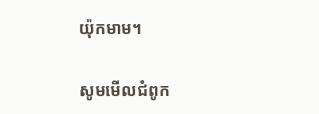យ៉ុក‌មាម។

សូមមើលជំពូក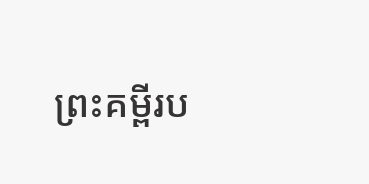ព្រះគម្ពីរប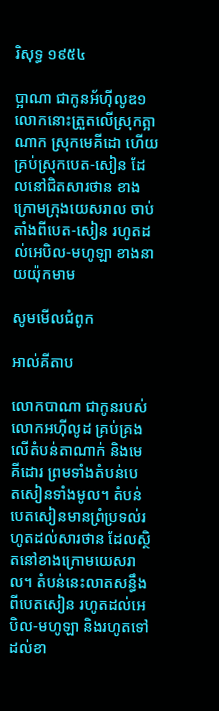រិសុទ្ធ ១៩៥៤

ប្អាណា ជាកូនអ័ហ៊ី‌លូឌ១ លោកនោះត្រួតលើស្រុកត្អាណាក ស្រុកមេគី‌ដោ ហើយគ្រប់ស្រុកបេត-សៀន ដែលនៅជិតសារ‌ថាន ខាងក្រោមក្រុងយេស‌រាល ចាប់តាំងពីបេត-សៀន រហូតដល់អេបិល-មហូឡា ខាងនាយយ៉ុក‌មាម

សូមមើលជំពូក

អាល់គីតាប

លោកបាណា ជាកូនរបស់លោកអហ៊ី‌លូដ គ្រប់‌គ្រងលើតំបន់តាណាក់ និងមេគី‌ដោរ ព្រមទាំងតំបន់បេត‌សៀនទាំងមូល។ តំបន់បេត‌សៀនមានព្រំប្រទល់រហូតដល់សារថាន ដែលស្ថិតនៅខាងក្រោមយេស‌រាល។ តំបន់នេះលាតសន្ធឹងពីបេតសៀន រហូតដល់អេបិល-មហូឡា និងរហូតទៅដល់ខា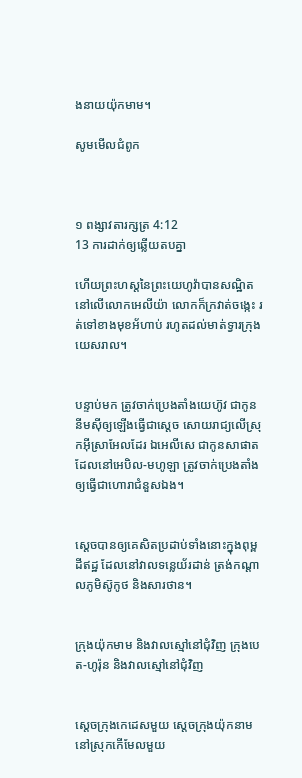ងនាយយ៉ុក‌មាម។

សូមមើលជំពូក



១ ពង្សាវ‌តារ‌ក្សត្រ 4:12
13 ការដាក់ឲ្យឆ្លើយតបគ្នា

ហើយព្រះ‌ហស្តនៃព្រះ‌យេហូវ៉ាបានសណ្ឋិតនៅលើលោកអេលីយ៉ា លោកក៏ក្រវាត់ចង្កេះ រត់ទៅខាងមុខអ័ហាប់ រហូតដល់មាត់ទ្វារក្រុងយេស‌រាល។


បន្ទាប់មក ត្រូវចាក់ប្រេងតាំងយេហ៊ូវ ជាកូននីមស៊ីឲ្យឡើងធ្វើជាស្តេច សោយ‌រាជ្យលើស្រុកអ៊ីស្រា‌អែលដែរ ឯអេលី‌សេ ជាកូនសាផាត ដែលនៅអេបិល-មហូឡា ត្រូវចាក់ប្រេងតាំងឲ្យធ្វើជាហោរាជំនួសឯង។


ស្តេចបានឲ្យគេសិតប្រដាប់ទាំងនោះក្នុងពុម្ពដីឥដ្ឋ ដែលនៅវាលទន្លេយ័រដាន់ ត្រង់កណ្ដាលភូមិស៊ូកូថ និងសារ‌ថាន។


ក្រុងយ៉ុកមាម និងវាលស្មៅនៅជុំ‌វិញ ក្រុងបេត-ហូរ៉ុន និងវាលស្មៅនៅជុំ‌វិញ


ស្តេចក្រុងកេដេសមួយ ស្តេចក្រុងយ៉ុកនាមនៅស្រុកកើមែលមួយ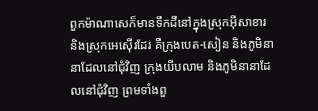ពួកម៉ាណា‌សេក៏មានទឹកដីនៅក្នុងស្រុកអ៊ីសា‌ខារ និងស្រុកអេស៊ើរដែរ គឺក្រុងបេត-សៀន និងភូមិនានាដែលនៅជុំ‌វិញ ក្រុងយីប‌លាម និងភូមិនានាដែលនៅជុំ‌វិញ ព្រមទាំងពួ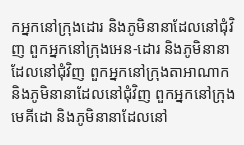កអ្នកនៅក្រុងដោរ និងភូមិនានាដែលនៅជុំ‌វិញ ពួកអ្នកនៅក្រុងអេន-ដោរ និងភូមិនានាដែលនៅជុំ‌វិញ ពួកអ្នកនៅក្រុងតាអាណាក និងភូមិនានាដែលនៅជុំ‌វិញ ពួកអ្នកនៅក្រុងមេគី‌ដោ និងភូមិនានាដែលនៅ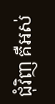ជុំ‌វិញ គឺអស់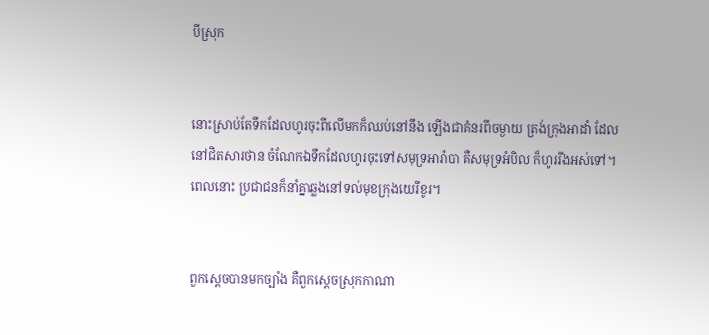បីស្រុក


នោះស្រាប់តែទឹកដែលហូរចុះពីលើមកក៏ឈប់នៅនឹង ឡើងជាគំនរពីចម្ងាយ ត្រង់ក្រុងអាដាំ ដែលនៅជិតសារ‌ថាន ចំណែកឯទឹកដែលហូរចុះទៅសមុទ្រអារ៉ាបា គឺសមុទ្រអំបិល ក៏ហូររីងអស់ទៅ។ ពេលនោះ ប្រជា‌ជនក៏នាំគ្នាឆ្លងនៅទល់មុខក្រុងយេរីខូរ។


ពួកស្តេចបានមកច្បាំង គឺពួកស្តេចស្រុកកាណា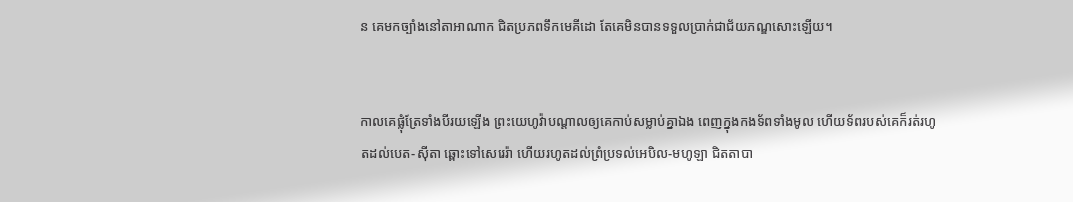ន គេមកច្បាំងនៅតា‌អា‌ណាក ជិតប្រភពទឹកមេគី‌ដោ តែគេមិនបានទទួលប្រាក់ជាជ័យ‌ភណ្ឌសោះឡើយ។


កាលគេផ្លុំត្រែទាំងបីរយឡើង ព្រះ‌យេហូវ៉ាបណ្ដាលឲ្យគេកាប់សម្លាប់គ្នាឯង ពេញក្នុងកង‌ទ័ពទាំងមូល ហើយទ័ពរបស់គេក៏រត់រហូតដល់បេត-ស៊ីតា ឆ្ពោះទៅសេរេរ៉ា ហើយរហូតដល់ព្រំប្រទល់អេបិល-មហូឡា ជិតតា‌បា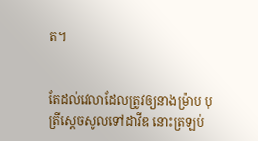ត។


តែដល់វេលាដែលត្រូវឲ្យនាងម៉្រាប បុត្រីស្ដេចសូលទៅដាវីឌ នោះត្រឡប់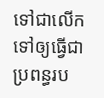ទៅជាលើកទៅឲ្យធ្វើជាប្រពន្ធរប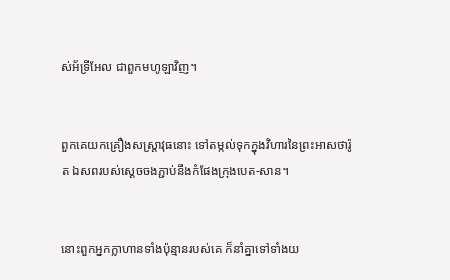ស់អ័ទ្រី‌អែល ជាពួកមហូ‌ឡាវិញ។


ពួកគេយកគ្រឿងសស្ត្រា‌វុធនោះ ទៅតម្កល់ទុកក្នុងវិហារនៃព្រះអាសថារ៉ូត ឯសពរបស់ស្ដេចចងភ្ជាប់នឹងកំផែងក្រុងបេត-សាន។


នោះពួកអ្នកក្លាហានទាំងប៉ុន្មានរបស់គេ ក៏នាំគ្នាទៅទាំងយ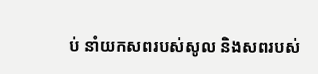ប់ នាំយកសពរបស់សូល និងសពរបស់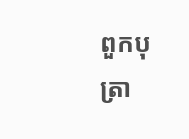ពួកបុត្រា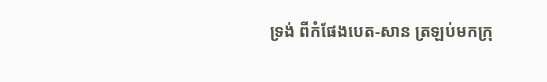ទ្រង់ ពីកំផែងបេត-សាន ត្រឡប់មកក្រុ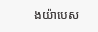ងយ៉ា‌បេស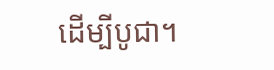ដើម្បីបូជា។